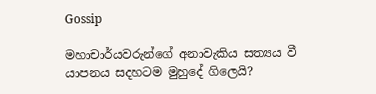Gossip

මහාචාර්යවරුන්ගේ අනාවැකිය සත්‍යය වී යාපනය සදහටම මුහුදේ ගිලෙයි?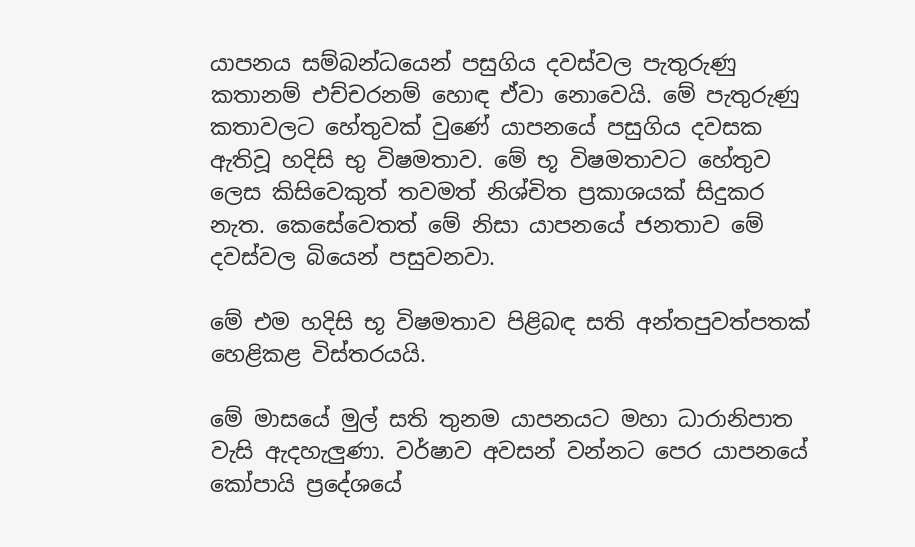යාපනය සම්බන්ධයෙන් පසුගිය දවස්වල පැතුරුණු කතානම් එච්චරනම් හොඳ ඒවා නොවෙයි. මේ පැතුරුණු කතාවලට හේතුවක් වුණේ යාපනයේ පසුගිය දවසක ඇතිවූ හදිසි භු විෂමතාව. මේ භූ විෂමතාවට හේතුව ලෙස කිසිවෙකුත් තවමත් නිශ්චිත ප්‍රකාශයක් සිදුකර නැත. කෙසේවෙතත් මේ නිසා යාපනයේ ජනතාව මේ දවස්වල බියෙන් පසුවනවා.

මේ එම හදිසි භූ විෂමතාව පිළිබඳ සති අන්තපුවත්පතක් හෙළිකළ විස්තරයයි.

මේ මාසයේ මුල් සති තුනම යාපනයට මහා ධාරානිපාත වැසි ඇදහැලුණා. වර්ෂාව අවසන් වන්නට පෙර යාපනයේ කෝපායි ප්‍රදේශයේ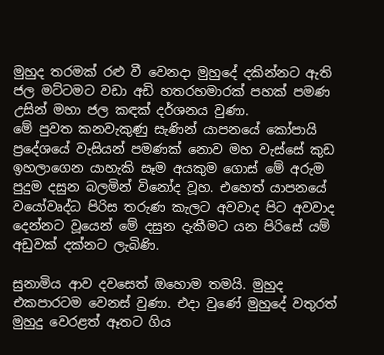මුහුද තරමක් රළු වී වෙනදා මුහුදේ දකින්නට ඇති ජල මට්ටමට වඩා අඩි හතරහමාරක් පහක් පමණ උසින් මහා ජල කඳක් දර්ශනය වුණා.
මේ පුවත කනවැකුණු සැණින් යාපනයේ කෝපායි ප්‍රදේශයේ වැසියන් පමණක් නොව මහ වැස්සේ කුඩ ඉහලාගෙන යාහැකි සෑම අයකුම ගොස් මේ අරුම පුදුම දසුන බලමින් විනෝද වූහ. එහෙත් යාපනයේ වයෝවෘද්ධ පිරිස තරුණ කැලට අවවාද පිට අවවාද දෙන්නට වූයෙන් මේ දසුන දැකීමට යන පිරිසේ යම් අඩුවක් දක්නට ලැබිණි.

සුනාමිය ආව දවසෙත් ඔහොම තමයි. මුහුද එකපාරටම වෙනස් වුණා. එදා වුණේ මුහුදේ වතුරත් මුහුදු වෙරළත් ඈතට ගිය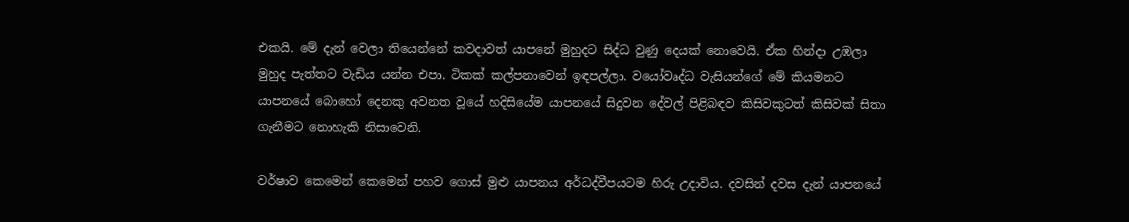එකයි. මේ දැන් වෙලා තියෙන්නේ කවදාවත් යාපනේ මුහුදට සිද්ධ වුණු දෙයක් නොවෙයි. ඒක හින්දා උඹලා මුහුද පැත්තට වැඩිය යන්න එපා. ටිකක් කල්පනාවෙන් ඉඳපල්ලා. වයෝවෘද්ධ වැසියන්ගේ මේ කියමනට යාපනයේ බොහෝ දෙනකු අවනත වූයේ හදිසියේම යාපනයේ සිදුවන දේවල් පිළිබඳව කිසිවකුටත් කිසිවක් සිතා ගැනීමට නොහැකි නිසාවෙනි.

වර්ෂාව කෙමෙන් කෙමෙන් පහව ගොස් මුළු යාපනය අර්ධද්වීපයටම හිරු උදාවිය. දවසින් දවස දැන් යාපනයේ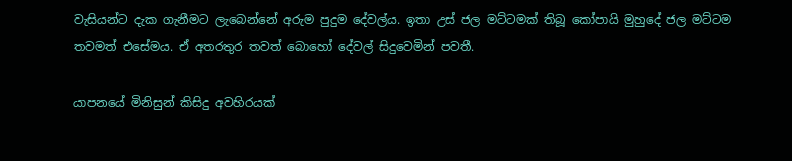වැසියන්ට දැක ගැනීමට ලැබෙන්නේ අරුම පුදුම දේවල්ය. ඉතා උස් ජල මට්ටමක් තිබූ කෝපායි මුහුදේ ජල මට්ටම තවමත් එසේමය. ඒ අතරතුර තවත් බොහෝ දේවල් සිදුවෙමින් පවතී.

යාපනයේ මිනිසුන් කිසිදු අවහිරයක්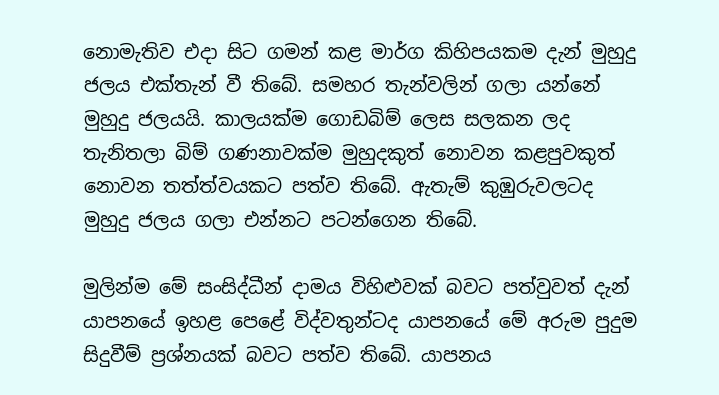නොමැතිව එදා සිට ගමන් කළ මාර්ග කිහිපයකම දැන් මුහුදු ජලය එක්තැන් වී තිබේ. සමහර තැන්වලින් ගලා යන්නේ මුහුදු ජලයයි. කාලයක්ම ගොඩබිම් ලෙස සලකන ලද තැනිතලා බිම් ගණනාවක්ම මුහුදකුත් නොවන කළපුවකුත් නොවන තත්ත්වයකට පත්ව තිබේ. ඇතැම් කුඹුරුවලටද මුහුදු ජලය ගලා එන්නට පටන්ගෙන තිබේ.

මුලින්ම මේ සංසිද්ධීන් දාමය විහිළුවක් බවට පත්වුවත් දැන් යාපනයේ ඉහළ පෙළේ විද්වතුන්ටද යාපනයේ මේ අරුම පුදුම සිදුවීම් ප්‍රශ්නයක් බවට පත්ව තිබේ. යාපනය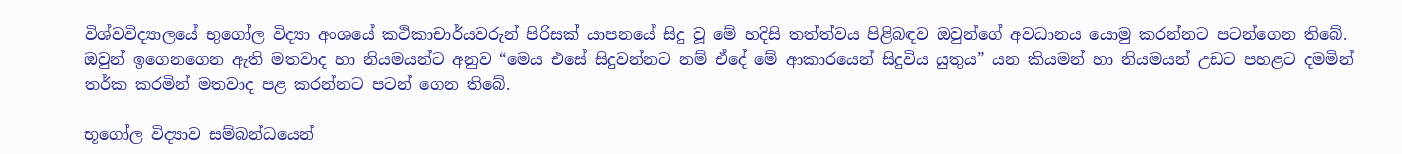විශ්වවිද්‍යාලයේ භුගෝල විද්‍යා අංශයේ කථිකාචාර්යවරුන් පිරිසක් යාපනයේ සිදු වූ මේ හදිසි තත්ත්වය පිළිබඳව ඔවුන්ගේ අවධානය යොමු කරන්නට පටන්ගෙන තිබේ. ඔවුන් ඉගෙනගෙන ඇති මතවාද හා නියමයන්ට අනුව “මෙය එසේ සිදුවන්නට නම් ඒදේ මේ ආකාරයෙන් සිදුවිය යුතුය” යන කියමන් හා නියමයන් උඩට පහළට දමමින් තර්ක කරමින් මතවාද පළ කරන්නට පටන් ගෙන තිබේ.

භූගෝල විද්‍යාව සම්බන්ධයෙන්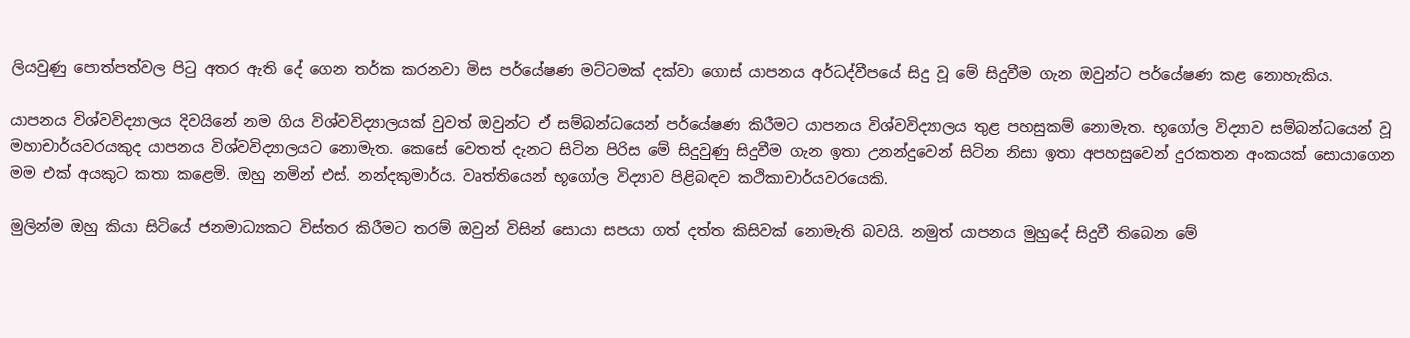ලියවුණු පොත්පත්වල පිටු අතර ඇති දේ ගෙන තර්ක කරනවා මිස පර්යේෂණ මට්ටමක් දක්වා ගොස් යාපනය අර්ධද්වීපයේ සිදු වූ මේ සිදුවීම ගැන ඔවුන්ට පර්යේෂණ කළ නොහැකිය.

යාපනය විශ්වවිද්‍යාලය දිවයිනේ නම ගිය විශ්වවිද්‍යාලයක් වුවත් ඔවුන්ට ඒ සම්බන්ධයෙන් පර්යේෂණ කිරීමට යාපනය විශ්වවිද්‍යාලය තුළ පහසුකම් නොමැත. භූගෝල විද්‍යාව සම්බන්ධයෙන් වූ මහාචාර්යවරයකුද යාපනය විශ්වවිද්‍යාලයට නොමැත. කෙසේ වෙතත් දැනට සිටින පිරිස මේ සිදුවුණු සිදුවීම ගැන ඉතා උනන්දුවෙන් සිටින නිසා ඉතා අපහසුවෙන් දුරකතන අංකයක් සොයාගෙන මම එක් අයකුට කතා කළෙමි. ඔහු නමින් එස්. නන්දකුමාර්ය. වෘත්තියෙන් භූගෝල විද්‍යාව පිළිබඳව කථිකාචාර්යවරයෙකි.

මුලින්ම ඔහු කියා සිටියේ ජනමාධ්‍යකට විස්තර කිරීමට තරම් ඔවුන් විසින් සොයා සපයා ගත් දත්ත කිසිවක් නොමැති බවයි. නමුත් යාපනය මුහුදේ සිදුවී තිබෙන මේ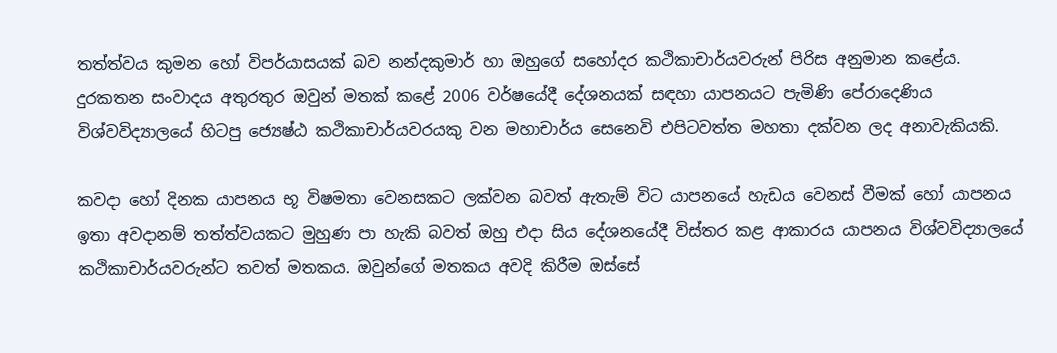තත්ත්වය කුමන හෝ විපර්යාසයක් බව නන්දකුමාර් හා ඔහුගේ සහෝදර කථිකාචාර්යවරුන් පිරිස අනුමාන කළේය. දුරකතන සංවාදය අතුරතුර ඔවුන් මතක් කළේ 2006 වර්ෂයේදී දේශනයක් සඳහා යාපනයට පැමිණි පේරාදෙණිය විශ්වවිද්‍යාලයේ හිටපු ජ්‍යෙෂ්ඨ කථිකාචාර්යවරයකු වන මහාචාර්ය සෙනෙවි එපිටවත්ත මහතා දක්වන ලද අනාවැකියකි.

කවදා හෝ දිනක යාපනය භූ විෂමතා වෙනසකට ලක්වන බවත් ඇතැම් විට යාපනයේ හැඩය වෙනස් වීමක් හෝ යාපනය ඉතා අවදානම් තත්ත්වයකට මුහුණ පා හැකි බවත් ඔහු එදා සිය දේශනයේදී විස්තර කළ ආකාරය යාපනය විශ්වවිද්‍යාලයේ කථිකාචාර්යවරුන්ට තවත් මතකය. ඔවුන්ගේ මතකය අවදි කිරීම ඔස්සේ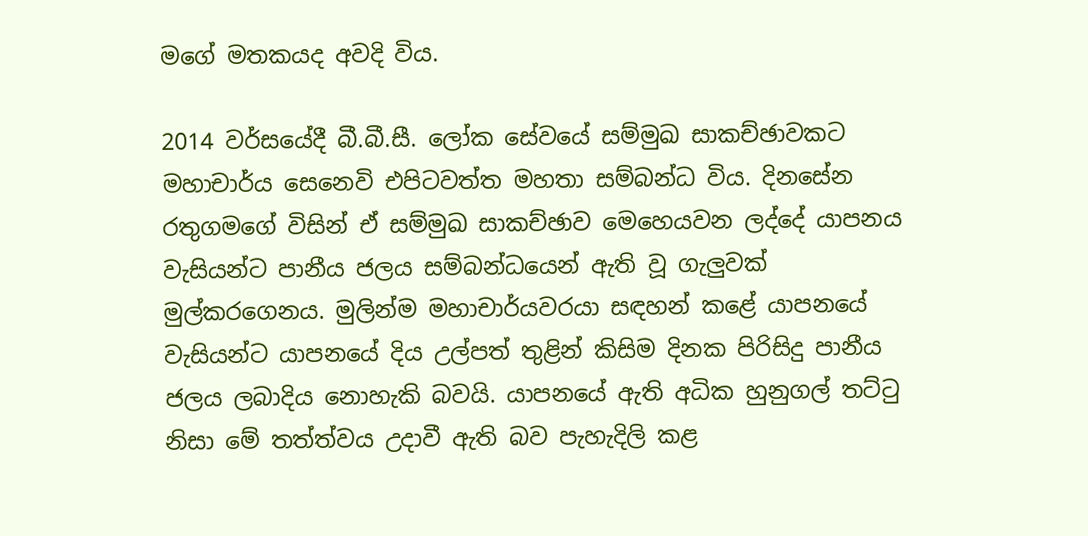මගේ මතකයද අවදි විය.

2014 වර්සයේදී බී.බී.සී. ලෝක සේවයේ සම්මුඛ සාකච්ඡාවකට මහාචාර්ය සෙනෙවි එපිටවත්ත මහතා සම්බන්ධ විය. දිනසේන රතුගමගේ විසින් ඒ සම්මුඛ සාකච්ඡාව මෙහෙයවන ලද්දේ යාපනය වැසියන්ට පානීය ජලය සම්බන්ධයෙන් ඇති වූ ගැලුවක් මුල්කරගෙනය. මුලින්ම මහාචාර්යවරයා සඳහන් කළේ යාපනයේ වැසියන්ට යාපනයේ දිය උල්පත් තුළින් කිසිම දිනක පිරිසිදු පානීය ජලය ලබාදිය නොහැකි බවයි. යාපනයේ ඇති අධික හුනුගල් තට්ටු නිසා මේ තත්ත්වය උදාවී ඇති බව පැහැදිලි කළ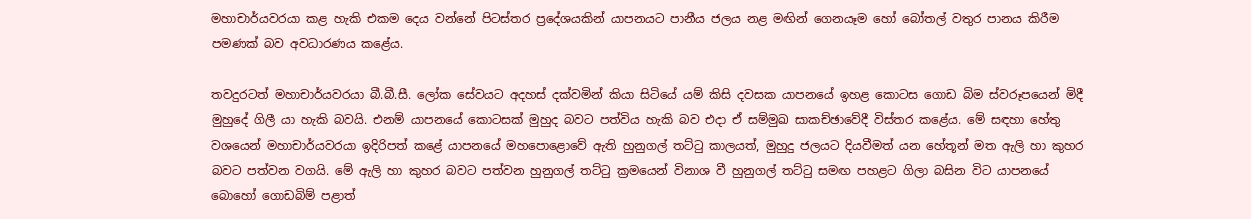මහාචාර්යවරයා කළ හැකි එකම දෙය වන්නේ පිටස්තර ප්‍රදේශයකින් යාපනයට පානීය ජලය නළ මඟින් ගෙනයෑම හෝ බෝතල් වතුර පානය කිරීම පමණක් බව අවධාරණය කළේය.

තවදුරටත් මහාචාර්යවරයා බී.බී.සී. ලෝක සේවයට අදහස් දක්වමින් කියා සිටියේ යම් කිසි දවසක යාපනයේ ඉහළ කොටස ගොඩ බිම ස්වරූපයෙන් මිදී මුහුදේ ගිලී යා හැකි බවයි. එනම් යාපනයේ කොටසක් මුහුද බවට පත්විය හැකි බව එදා ඒ සම්මුඛ සාකච්ඡාවේදී විස්තර කළේය. මේ සඳහා හේතු වශයෙන් මහාචාර්යවරයා ඉදිරිපත් කළේ යාපනයේ මහපොළොවේ ඇති හුනුගල් තට්ටු කාලයත්, මුහුදු ජලයට දියවීමත් යන හේතූන් මත ඇලි හා කුහර බවට පත්වන වගයි. මේ ඇලි හා කුහර බවට පත්වන හුනුගල් තට්ටු ක්‍රමයෙන් විනාශ වී හුනුගල් තට්ටු සමඟ පහළට ගිලා බසින විට යාපනයේ බොහෝ ගොඩබිම් පළාත්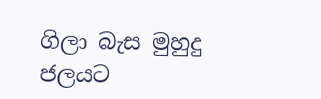ගිලා බැස මුහුදු ජලයට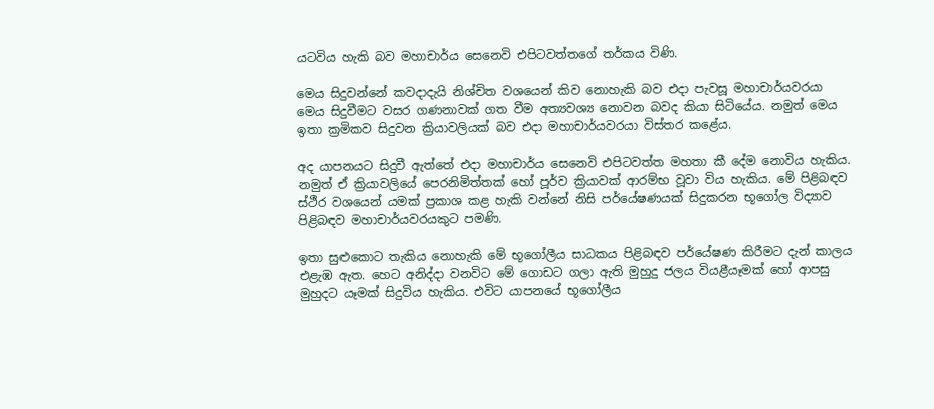යටවිය හැකි බව මහාචාර්ය සෙනෙවි එපිටවත්තගේ තර්කය විණි.

මෙය සිදුවන්නේ කවදාදැයි නිශ්චිත වශයෙන් කිව නොහැකි බව එදා පැවසූ මහාචාර්යවරයා මෙය සිදුවීමට වසර ගණනාවක් ගත වීම අත්‍යවශ්‍ය නොවන බවද කියා සිටියේය. නමුත් මෙය ඉතා ක්‍රමිකව සිදුවන ක්‍රියාවලියක් බව එදා මහාචාර්යවරයා විස්තර කළේය.

අද යාපනයට සිදුවී ඇත්තේ එදා මහාචාර්ය සෙනෙවි එපිටවත්ත මහතා කී දේම නොවිය හැකිය. නමුත් ඒ ක්‍රියාවලියේ පෙරනිමිත්තක් හෝ පූර්ව ක්‍රියාවක් ආරම්භ වූවා විය හැකිය. මේ පිළිබඳව ස්ථීර වශයෙන් යමක් ප්‍රකාශ කළ හැකි වන්නේ නිසි පර්යේෂණයක් සිදුකරන භූගෝල විද්‍යාව පිළිබඳව මහාචාර්යවරයකුට පමණි.

ඉතා සුළුකොට තැකිය නොහැකි මේ භූගෝලීය සාධකය පිළිබඳව පර්යේෂණ කිරීමට දැන් කාලය එළැඹ ඇත. හෙට අනිද්දා වනවිට මේ ගොඩට ගලා ඇති මුහුදු ජලය වියළීයෑමක් හෝ ආපසු මුහුදට යෑමක් සිදුවිය හැකිය. එවිට යාපනයේ භූගෝලීය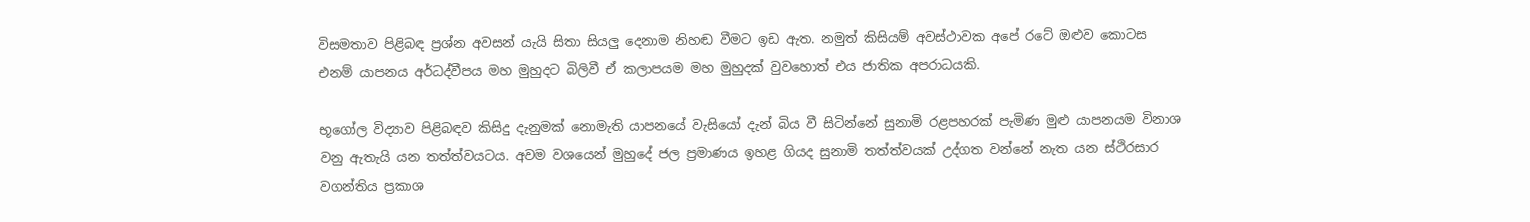විසමතාව පිළිබඳ ප්‍රශ්න අවසන් යැයි සිතා සියලු දෙනාම නිහඬ වීමට ඉඩ ඇත. නමුත් කිසියම් අවස්ථාවක අපේ රටේ ඔළුව කොටස එනම් යාපනය අර්ධද්වීපය මහ මුහුදට බිලිවී ඒ කලාපයම මහ මුහුදක් වුවහොත් එය ජාතික අපරාධයකි.

භූගෝල විද්‍යාව පිළිබඳව කිසිදු දැනුමක් නොමැති යාපනයේ වැසියෝ දැන් බිය වී සිටින්නේ සුනාමි රළපහරක් පැමිණ මුළු යාපනයම විනාශ වනු ඇතැයි යන තත්ත්වයටය. අවම වශයෙන් මුහුදේ ජල ප්‍රමාණය ඉහළ ගියද සුනාමි තත්ත්වයක් උද්ගත වන්නේ නැත යන ස්ථිරසාර වගන්තිය ප්‍රකාශ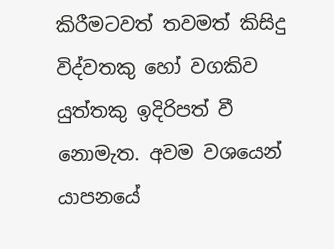කිරීමටවත් තවමත් කිසිදු විද්වතකු හෝ වගකිව යුත්තකු ඉදිරිපත් වී නොමැත. අවම වශයෙන් යාපනයේ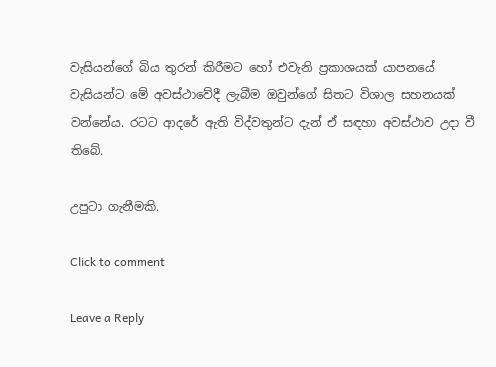වැසියන්ගේ බිය තුරන් කිරීමට හෝ එවැනි ප්‍රකාශයක් යාපනයේ වැසියන්ට මේ අවස්ථාවේදී ලැබීම ඔවුන්ගේ සිතට විශාල සහනයක් වන්නේය. රටට ආදරේ ඇති විද්වතුන්ට දැන් ඒ සඳහා අවස්ථාව උදා වී තිබේ.

උපුටා ගැනීමකි.

Click to comment

Leave a Reply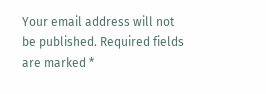Your email address will not be published. Required fields are marked *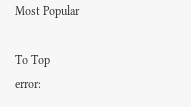Most Popular

To Top
error: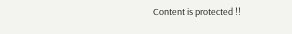Content is protected !!